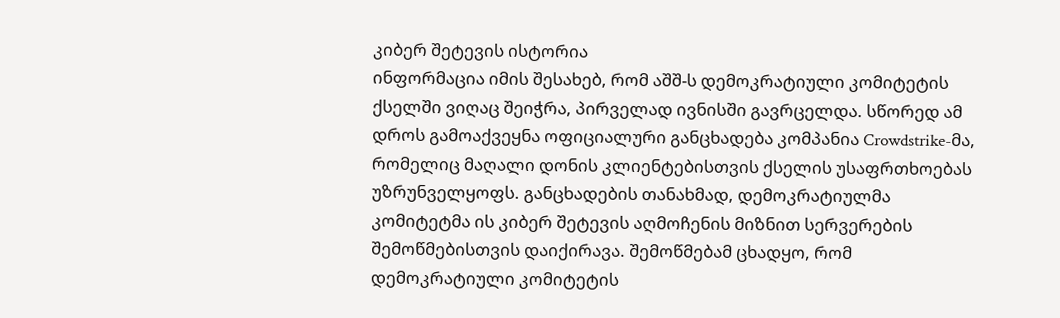კიბერ შეტევის ისტორია
ინფორმაცია იმის შესახებ, რომ აშშ-ს დემოკრატიული კომიტეტის ქსელში ვიღაც შეიჭრა, პირველად ივნისში გავრცელდა. სწორედ ამ დროს გამოაქვეყნა ოფიციალური განცხადება კომპანია Crowdstrike-მა, რომელიც მაღალი დონის კლიენტებისთვის ქსელის უსაფრთხოებას უზრუნველყოფს. განცხადების თანახმად, დემოკრატიულმა კომიტეტმა ის კიბერ შეტევის აღმოჩენის მიზნით სერვერების შემოწმებისთვის დაიქირავა. შემოწმებამ ცხადყო, რომ დემოკრატიული კომიტეტის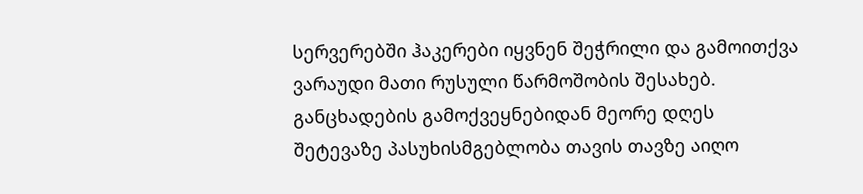სერვერებში ჰაკერები იყვნენ შეჭრილი და გამოითქვა ვარაუდი მათი რუსული წარმოშობის შესახებ.
განცხადების გამოქვეყნებიდან მეორე დღეს შეტევაზე პასუხისმგებლობა თავის თავზე აიღო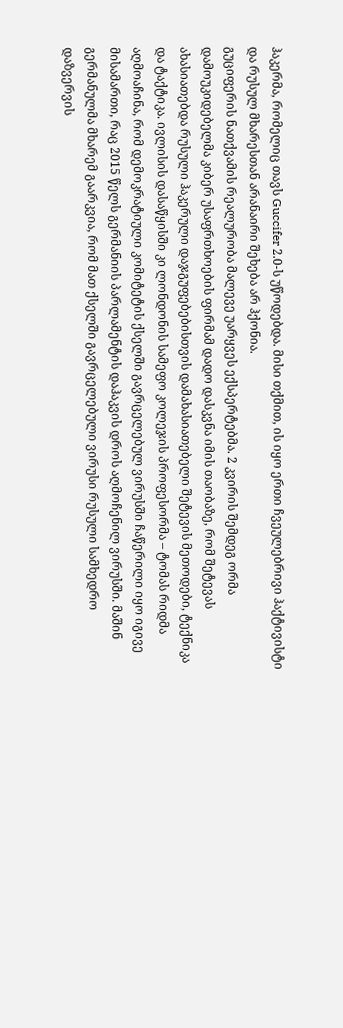ჰაკერმა, რომელიც თავს Guccifer 2.0-ს უწოდებდა. მისი თქმით, ის იყო ერთი ჩვეულებრივი ჰაქტივისტი და რუსულ მხარესთან არანაირი შეხება არ ჰქონია.
გუციფერის ნათქვამის რეალურობა მალევე უარყვეს ექსპერტებმა. 2 კვირის შემდეგ ორმა დამოუკიდებელმა კიბერ უსაფრთხოების ფირმამ დადო დასკვნა იმის თაობაზე, რომ შეტევას ახასიათებდა რუსული ჰაკერული დაჯგუფებებისთვის დამახასიათებელი შეტევის მეთოდები, ტექნიკა და ტაქტიკა. ივლისის დასაწყისში კი ლონდონის სამეფო კოლეჯის პროფესორმა – ტომას რიდმა აღმოაჩინა, რომ დემოკრატიული კომიტეტის ქსელში გავრცელებულ ვირუსში ჩაწერილი იყო იგივე მისამართი, რაც 2015 წელს გერმანიის პარლამენტის დაჰაკვის დროს აღმოჩენილ ვირუსში. მაშინ გერმანულმა მხარემ გაარკვია, რომ მათ ქსელში გავრცელებული ვირუსი რუსული სამხედრო დაზვერვის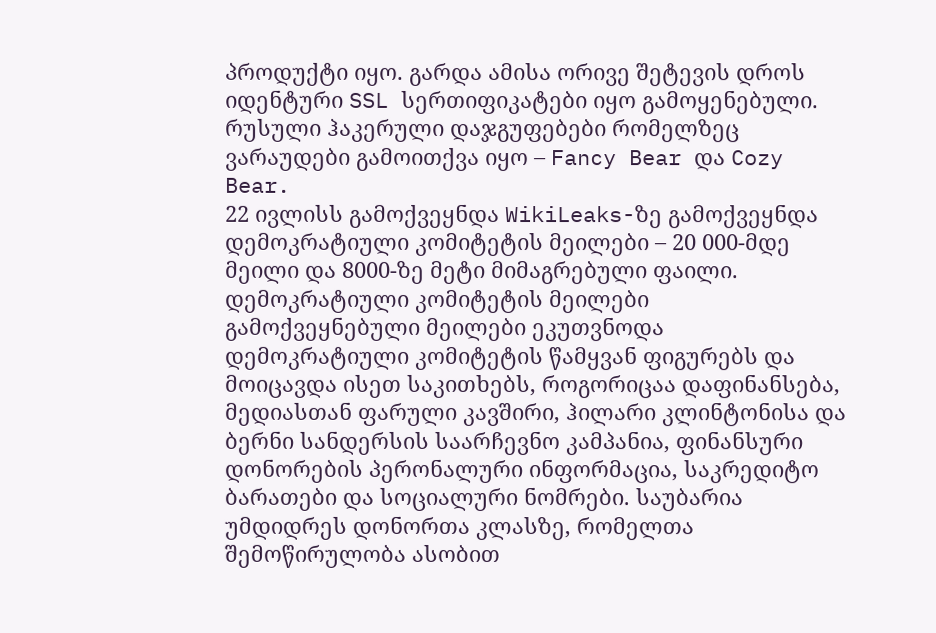პროდუქტი იყო. გარდა ამისა ორივე შეტევის დროს იდენტური SSL სერთიფიკატები იყო გამოყენებული.
რუსული ჰაკერული დაჯგუფებები რომელზეც ვარაუდები გამოითქვა იყო – Fancy Bear და Cozy Bear.
22 ივლისს გამოქვეყნდა WikiLeaks-ზე გამოქვეყნდა დემოკრატიული კომიტეტის მეილები – 20 000-მდე მეილი და 8000-ზე მეტი მიმაგრებული ფაილი.
დემოკრატიული კომიტეტის მეილები
გამოქვეყნებული მეილები ეკუთვნოდა დემოკრატიული კომიტეტის წამყვან ფიგურებს და მოიცავდა ისეთ საკითხებს, როგორიცაა დაფინანსება, მედიასთან ფარული კავშირი, ჰილარი კლინტონისა და ბერნი სანდერსის საარჩევნო კამპანია, ფინანსური დონორების პერონალური ინფორმაცია, საკრედიტო ბარათები და სოციალური ნომრები. საუბარია უმდიდრეს დონორთა კლასზე, რომელთა შემოწირულობა ასობით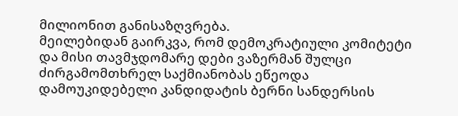მილიონით განისაზღვრება.
მეილებიდან გაირკვა, რომ დემოკრატიული კომიტეტი და მისი თავმჯდომარე დები ვაზერმან შულცი ძირგამომთხრელ საქმიანობას ეწეოდა დამოუკიდებელი კანდიდატის ბერნი სანდერსის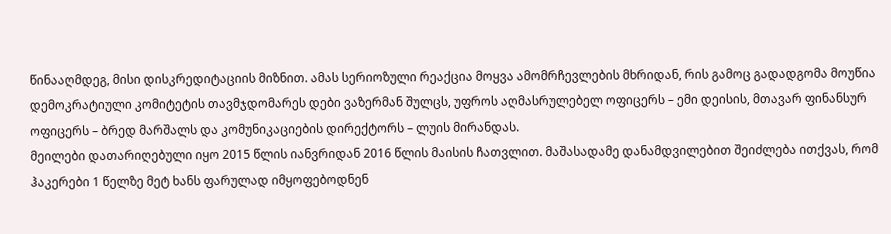წინააღმდეგ, მისი დისკრედიტაციის მიზნით. ამას სერიოზული რეაქცია მოყვა ამომრჩევლების მხრიდან, რის გამოც გადადგომა მოუწია დემოკრატიული კომიტეტის თავმჯდომარეს დები ვაზერმან შულცს, უფროს აღმასრულებელ ოფიცერს – ემი დეისის, მთავარ ფინანსურ ოფიცერს – ბრედ მარშალს და კომუნიკაციების დირექტორს – ლუის მირანდას.
მეილები დათარიღებული იყო 2015 წლის იანვრიდან 2016 წლის მაისის ჩათვლით. მაშასადამე დანამდვილებით შეიძლება ითქვას, რომ ჰაკერები 1 წელზე მეტ ხანს ფარულად იმყოფებოდნენ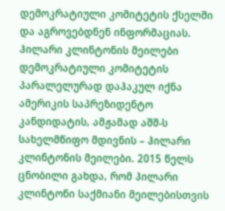დემოკრატიული კომიტეტის ქსელში და აგროვებდნენ ინფორმაციას.
ჰილარი კლინტონის მეილები
დემოკრატიული კომიტეტის პარალელურად დაჰაკულ იქნა ამერიკის საპრეზიდენტო კანდიდატის, ამჟამად აშშ-ს სახელმწიფო მდივნის – ჰილარი კლინტონის მეილები. 2015 წელს ცნობილი გახდა, რომ ჰილარი კლინტონი საქმიანი მეილებისთვის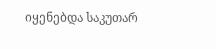იყენებდა საკუთარ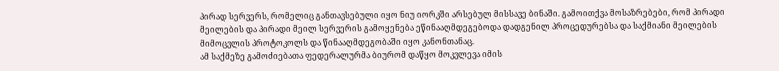პირად სერვერს, რომელიც განთავსებული იყო ნიუ იორკში არსებულ მისსავე ბინაში. გამოითქვა მოსაზრებები, რომ პირადი მეილების და პირადი მეილ სერვერის გამოყენება ეწინააღმდეგებოდა დადგენილ პროცედურებსა და საქმიანი მეილების მიმოცვლის პროტოკოლს და წინააღმდეგობაში იყო კანონთანაც.
ამ საქმეზე გამოძიებათა ფედერალურმა ბიურომ დაწყო მოკვლევა იმის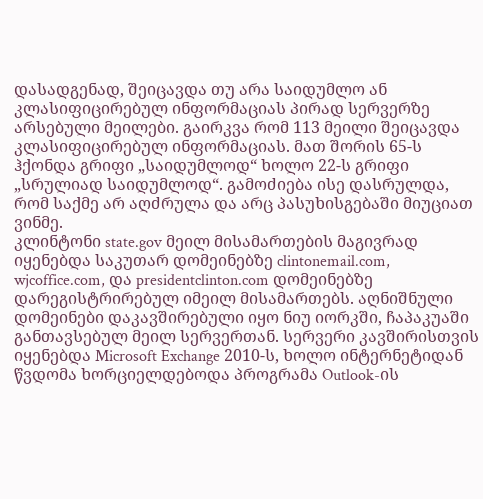დასადგენად, შეიცავდა თუ არა საიდუმლო ან კლასიფიცირებულ ინფორმაციას პირად სერვერზე არსებული მეილები. გაირკვა რომ 113 მეილი შეიცავდა კლასიფიცირებულ ინფორმაციას. მათ შორის 65-ს ჰქონდა გრიფი „საიდუმლოდ“ ხოლო 22-ს გრიფი „სრულიად საიდუმლოდ“. გამოძიება ისე დასრულდა, რომ საქმე არ აღძრულა და არც პასუხისგებაში მიუციათ ვინმე.
კლინტონი state.gov მეილ მისამართების მაგივრად იყენებდა საკუთარ დომეინებზე clintonemail.com, wjcoffice.com, და presidentclinton.com დომეინებზე დარეგისტრირებულ იმეილ მისამართებს. აღნიშნული დომეინები დაკავშირებული იყო ნიუ იორკში, ჩაპაკუაში განთავსებულ მეილ სერვერთან. სერვერი კავშირისთვის იყენებდა Microsoft Exchange 2010-ს, ხოლო ინტერნეტიდან წვდომა ხორციელდებოდა პროგრამა Outlook-ის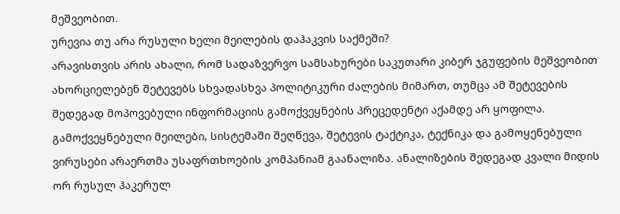მეშვეობით.
ურევია თუ არა რუსული ხელი მეილების დაჰაკვის საქმეში?
არავისთვის არის ახალი, რომ სადაზვერვო სამსახურები საკუთარი კიბერ ჯგუფების მეშვეობით ახორციელებენ შეტევებს სხვადასხვა პოლიტიკური ძალების მიმართ, თუმცა ამ შეტევების შედეგად მოპოვებული ინფორმაციის გამოქვეყნების პრეცედენტი აქამდე არ ყოფილა.
გამოქვეყნებული მეილები, სისტემაში შეღწევა, შეტევის ტაქტიკა, ტექნიკა და გამოყენებული ვირუსები არაერთმა უსაფრთხოების კომპანიამ გაანალიზა. ანალიზების შედეგად კვალი მიდის ორ რუსულ ჰაკერულ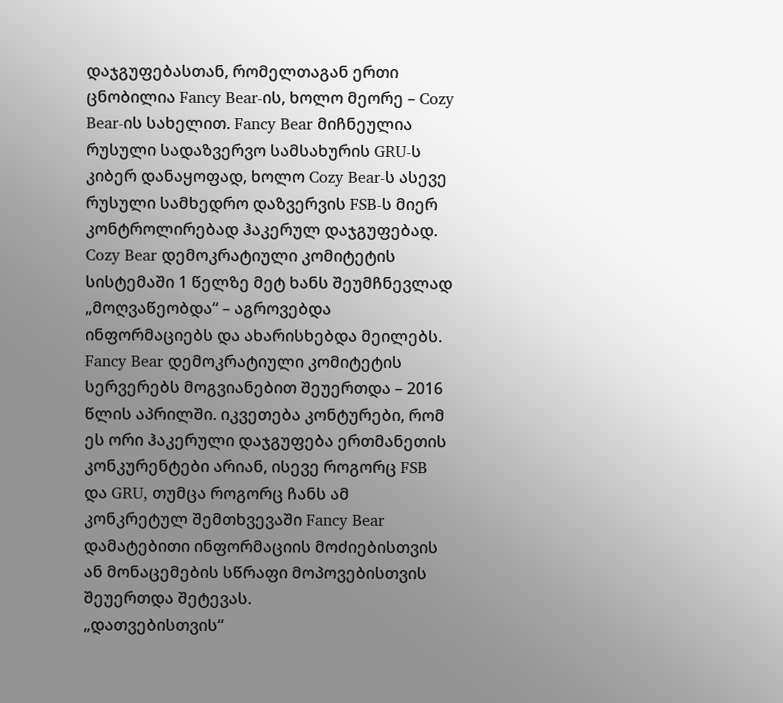დაჯგუფებასთან, რომელთაგან ერთი ცნობილია Fancy Bear-ის, ხოლო მეორე – Cozy Bear-ის სახელით. Fancy Bear მიჩნეულია რუსული სადაზვერვო სამსახურის GRU-ს კიბერ დანაყოფად, ხოლო Cozy Bear-ს ასევე რუსული სამხედრო დაზვერვის FSB-ს მიერ კონტროლირებად ჰაკერულ დაჯგუფებად.
Cozy Bear დემოკრატიული კომიტეტის სისტემაში 1 წელზე მეტ ხანს შეუმჩნევლად „მოღვაწეობდა“ – აგროვებდა ინფორმაციებს და ახარისხებდა მეილებს. Fancy Bear დემოკრატიული კომიტეტის სერვერებს მოგვიანებით შეუერთდა – 2016 წლის აპრილში. იკვეთება კონტურები, რომ ეს ორი ჰაკერული დაჯგუფება ერთმანეთის კონკურენტები არიან, ისევე როგორც FSB და GRU, თუმცა როგორც ჩანს ამ კონკრეტულ შემთხვევაში Fancy Bear დამატებითი ინფორმაციის მოძიებისთვის ან მონაცემების სწრაფი მოპოვებისთვის შეუერთდა შეტევას.
„დათვებისთვის“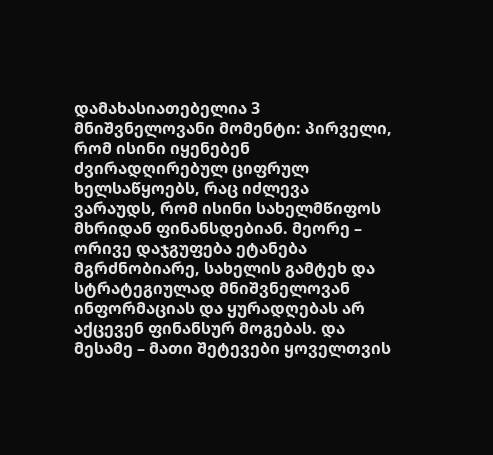დამახასიათებელია 3 მნიშვნელოვანი მომენტი: პირველი, რომ ისინი იყენებენ ძვირადღირებულ ციფრულ ხელსაწყოებს, რაც იძლევა ვარაუდს, რომ ისინი სახელმწიფოს მხრიდან ფინანსდებიან. მეორე – ორივე დაჯგუფება ეტანება მგრძნობიარე, სახელის გამტეხ და სტრატეგიულად მნიშვნელოვან ინფორმაციას და ყურადღებას არ აქცევენ ფინანსურ მოგებას. და მესამე – მათი შეტევები ყოველთვის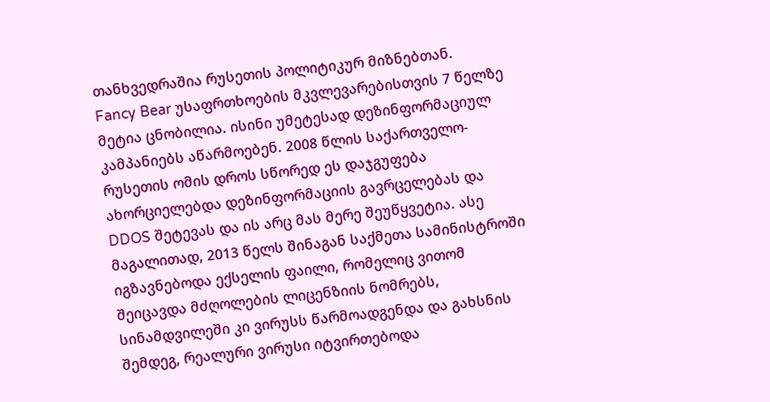თანხვედრაშია რუსეთის პოლიტიკურ მიზნებთან.
Fancy Bear უსაფრთხოების მკვლევარებისთვის 7 წელზე მეტია ცნობილია. ისინი უმეტესად დეზინფორმაციულ კამპანიებს აწარმოებენ. 2008 წლის საქართველო-რუსეთის ომის დროს სწორედ ეს დაჯგუფება ახორციელებდა დეზინფორმაციის გავრცელებას და DDOS შეტევას და ის არც მას მერე შეუწყვეტია. ასე მაგალითად, 2013 წელს შინაგან საქმეთა სამინისტროში იგზავნებოდა ექსელის ფაილი, რომელიც ვითომ შეიცავდა მძღოლების ლიცენზიის ნომრებს, სინამდვილეში კი ვირუსს წარმოადგენდა და გახსნის შემდეგ, რეალური ვირუსი იტვირთებოდა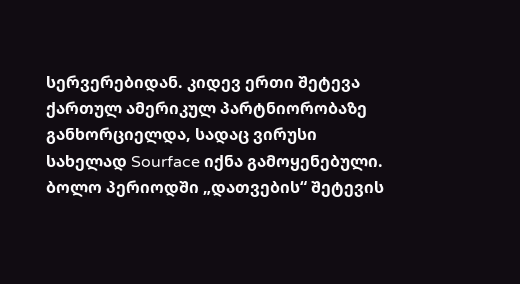სერვერებიდან. კიდევ ერთი შეტევა ქართულ ამერიკულ პარტნიორობაზე განხორციელდა, სადაც ვირუსი სახელად Sourface იქნა გამოყენებული.
ბოლო პერიოდში „დათვების“ შეტევის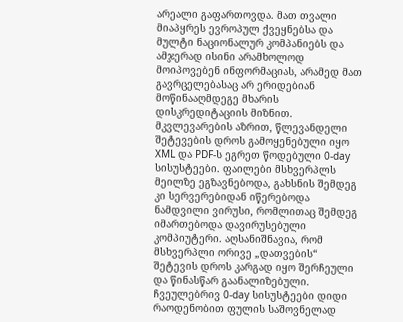არეალი გაფართოვდა. მათ თვალი მიაპყრეს ევროპულ ქვეყნებსა და მულტი ნაციონალურ კომპანიებს და ამჯერად ისინი არამხოლოდ მოიპოვებენ ინფორმაციას, არამედ მათ გავრცელებასაც არ ერიდებიან მოწინააღმდეგე მხარის დისკრედიტაციის მიზნით. მკვლევარების აზრით, წლევანდელი შეტევების დროს გამოყენებული იყო XML და PDF-ს ეგრეთ წოდებული 0-day სისუსტეები. ფაილები მსხვერპლს მეილზე ეგზავნებოდა, გახსნის შემდეგ კი სერვერებიდან იწერებოდა ნამდვილი ვირუსი, რომლითაც შემდეგ იმართებოდა დავირუსებული კომპიუტერი. აღსანიშნავია, რომ მსხვერპლი ორივე „დათვების“ შეტევის დროს კარგად იყო შერჩეული და წინასწარ გაანალიზებული.
ჩვეულებრივ 0-day სისუსტეები დიდი რაოდენობით ფულის საშოვნელად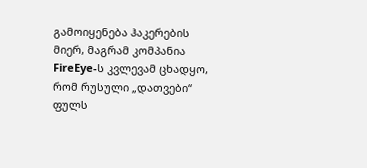გამოიყენება ჰაკერების მიერ, მაგრამ კომპანია FireEye-ს კვლევამ ცხადყო, რომ რუსული „დათვები“ ფულს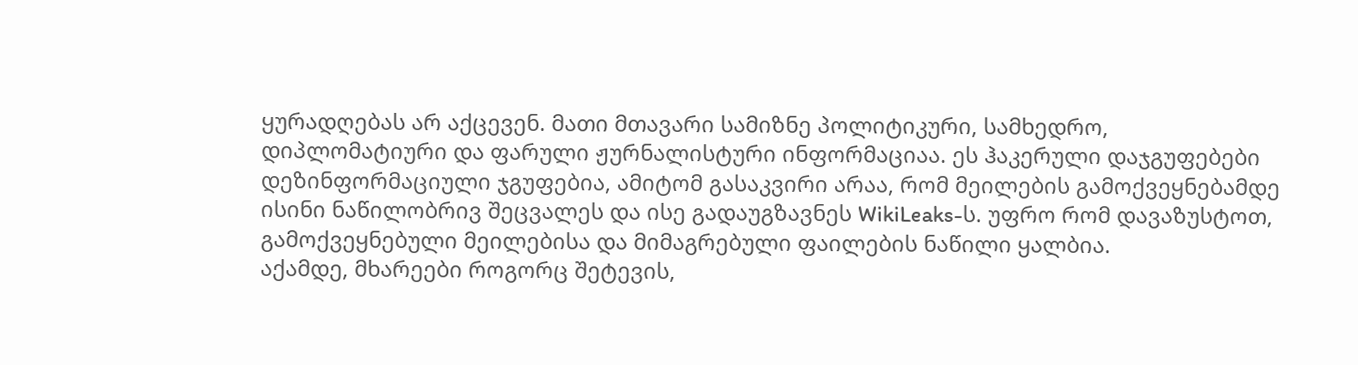ყურადღებას არ აქცევენ. მათი მთავარი სამიზნე პოლიტიკური, სამხედრო, დიპლომატიური და ფარული ჟურნალისტური ინფორმაციაა. ეს ჰაკერული დაჯგუფებები დეზინფორმაციული ჯგუფებია, ამიტომ გასაკვირი არაა, რომ მეილების გამოქვეყნებამდე ისინი ნაწილობრივ შეცვალეს და ისე გადაუგზავნეს WikiLeaks-ს. უფრო რომ დავაზუსტოთ, გამოქვეყნებული მეილებისა და მიმაგრებული ფაილების ნაწილი ყალბია.
აქამდე, მხარეები როგორც შეტევის,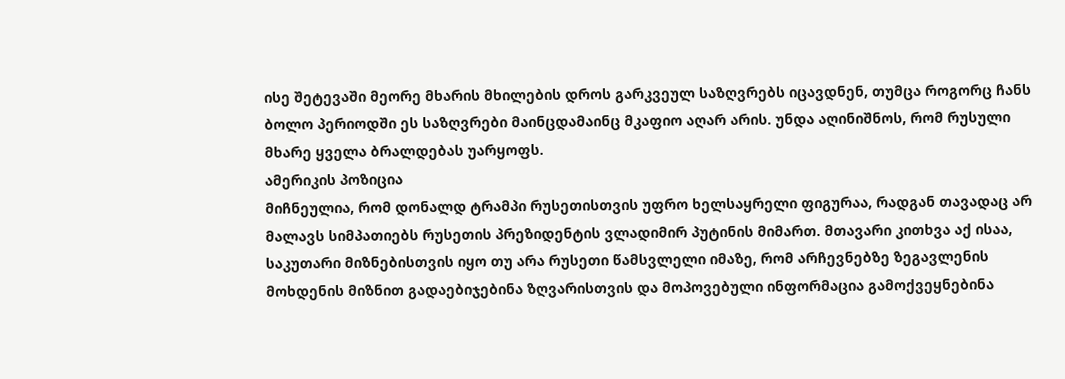ისე შეტევაში მეორე მხარის მხილების დროს გარკვეულ საზღვრებს იცავდნენ, თუმცა როგორც ჩანს ბოლო პერიოდში ეს საზღვრები მაინცდამაინც მკაფიო აღარ არის. უნდა აღინიშნოს, რომ რუსული მხარე ყველა ბრალდებას უარყოფს.
ამერიკის პოზიცია
მიჩნეულია, რომ დონალდ ტრამპი რუსეთისთვის უფრო ხელსაყრელი ფიგურაა, რადგან თავადაც არ მალავს სიმპათიებს რუსეთის პრეზიდენტის ვლადიმირ პუტინის მიმართ. მთავარი კითხვა აქ ისაა, საკუთარი მიზნებისთვის იყო თუ არა რუსეთი წამსვლელი იმაზე, რომ არჩევნებზე ზეგავლენის მოხდენის მიზნით გადაებიჯებინა ზღვარისთვის და მოპოვებული ინფორმაცია გამოქვეყნებინა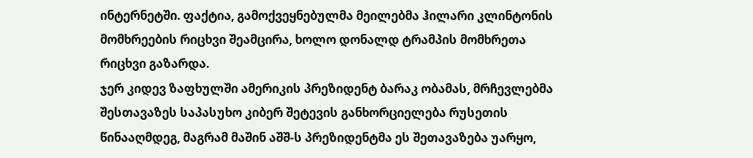ინტერნეტში. ფაქტია, გამოქვეყნებულმა მეილებმა ჰილარი კლინტონის მომხრეების რიცხვი შეამცირა, ხოლო დონალდ ტრამპის მომხრეთა რიცხვი გაზარდა.
ჯერ კიდევ ზაფხულში ამერიკის პრეზიდენტ ბარაკ ობამას, მრჩევლებმა შესთავაზეს საპასუხო კიბერ შეტევის განხორციელება რუსეთის წინააღმდეგ, მაგრამ მაშინ აშშ-ს პრეზიდენტმა ეს შეთავაზება უარყო,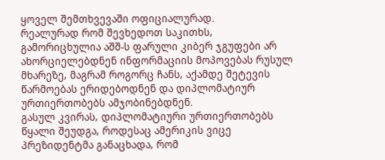ყოველ შემთხვევაში ოფიციალურად.
რეალურად რომ შევხედოთ საკითხს, გამორიცხულია აშშ-ს ფარული კიბერ ჯგუფები არ ახორციელებდნენ ინფორმაციის მოპოვებას რუსულ მხარეზე, მაგრამ როგორც ჩანს, აქამდე შეტევის წარმოებას ერიდებოდნენ და დიპლომატიურ ურთიერთობებს ამჯობინებდნენ.
გასულ კვირას, დიპლომატიური ურთიერთობებს წყალი შეუდგა, როდესაც ამერიკის ვიცე პრეზიდენტმა განაცხადა, რომ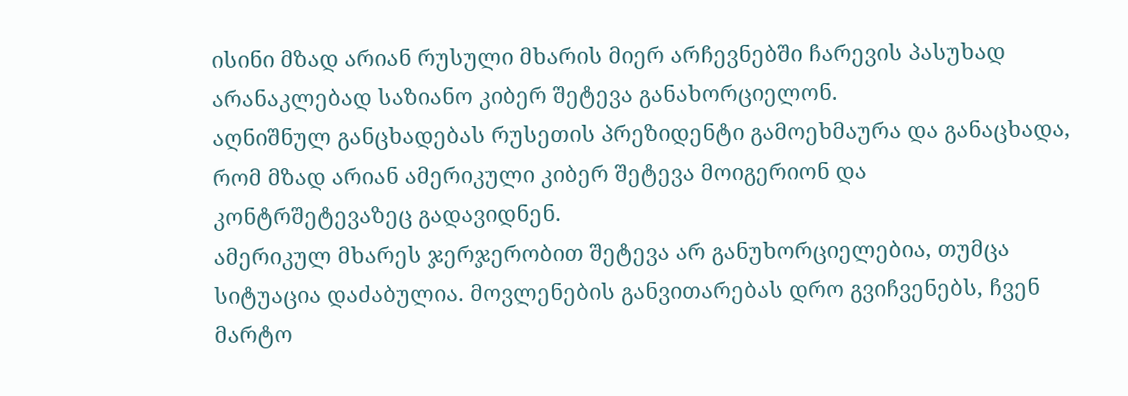ისინი მზად არიან რუსული მხარის მიერ არჩევნებში ჩარევის პასუხად არანაკლებად საზიანო კიბერ შეტევა განახორციელონ.
აღნიშნულ განცხადებას რუსეთის პრეზიდენტი გამოეხმაურა და განაცხადა, რომ მზად არიან ამერიკული კიბერ შეტევა მოიგერიონ და კონტრშეტევაზეც გადავიდნენ.
ამერიკულ მხარეს ჯერჯერობით შეტევა არ განუხორციელებია, თუმცა სიტუაცია დაძაბულია. მოვლენების განვითარებას დრო გვიჩვენებს, ჩვენ მარტო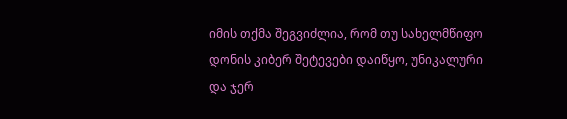იმის თქმა შეგვიძლია, რომ თუ სახელმწიფო დონის კიბერ შეტევები დაიწყო, უნიკალური და ჯერ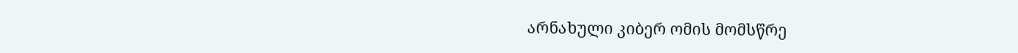არნახული კიბერ ომის მომსწრე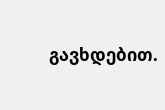გავხდებით.